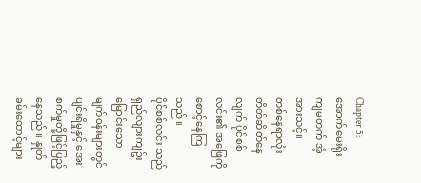Chapter 5:အောက်မေးရိုးကျမတက် အံ့အားသင့်။
တစ်နေရာလုံး တိတ်ဆိတ်နေလျက် ပိုင်စစ်လင်း၏ အဖြေကို စောင့်နေကြသည်။
ပိုင်စစ်လင်း သည် ရှည်လျားကျဥ်းမြောင်းသော မျက်ဝန်းများတွင် ပျင်းရိမှုနှင့် အေးစက်မှုတို့ဖြင့်ပြည့်နေသည်။ နှုတ်ခမ်းထောင့်များ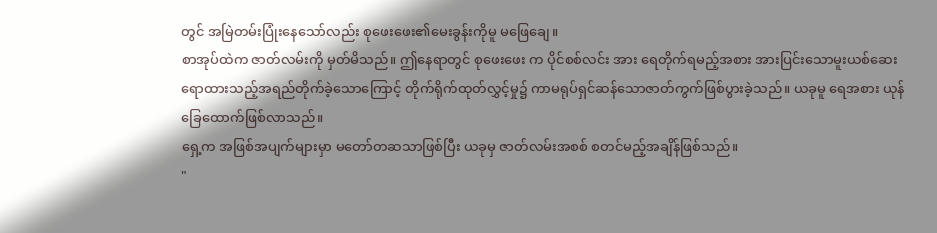တွင် အမြဲတမ်းပြုံးနေသော်လည်း စုဖေးဖေး၏မေးခွန်းကိုမူ မဖြေချေ။
စာအုပ်ထဲက ဇာတ်လမ်းကို မှတ်မိသည်။ ဤနေရာတွင် စုဖေးဖေး က ပိုင်စစ်လင်း အား ရေတိုက်ရမည့်အစား အားပြင်းသောမူးယစ်ဆေးရောထားသည့်အရည်တိုက်ခဲ့သောကြောင့် တိုက်ရိုက်ထုတ်လွှင့်မှု၌ ကာမရုပ်ရှင်ဆန်သောဇာတ်ကွက်ဖြစ်ပွားခဲ့သည်။ ယခုမူ ရေအစား ယုန်ခြေထောက်ဖြစ်လာသည်။
ရှေ့က အဖြစ်အပျက်များမှာ မတော်တဆသာဖြစ်ပြီး ယခုမှ ဇာတ်လမ်းအစစ် စတင်မည့်အချိန်ဖြစ်သည်။
"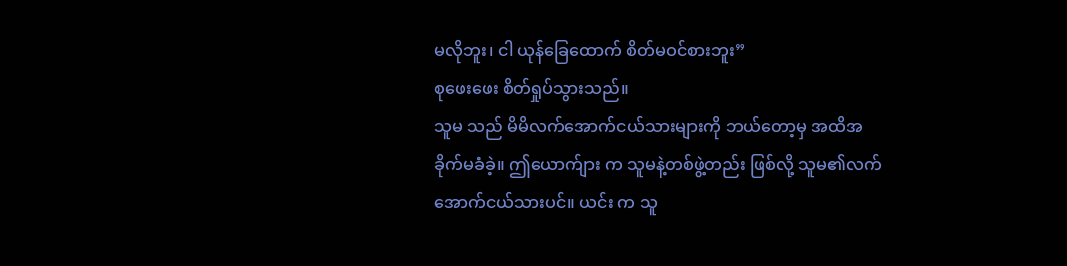မလိုဘူး၊ ငါ ယုန်ခြေထောက် စိတ်မဝင်စားဘူး”
စုဖေးဖေး စိတ်ရှုပ်သွားသည်။
သူမ သည် မိမိလက်အောက်ငယ်သားများကို ဘယ်တော့မှ အထိအခိုက်မခံခဲ့။ ဤယောက်ျား က သူမနဲ့တစ်ဖွဲ့တည်း ဖြစ်လို့ သူမ၏လက်အောက်ငယ်သားပင်။ ယင်း က သူ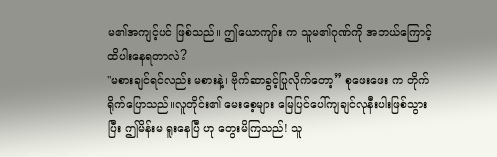မ၏အကျင့်ပင် ဖြစ်သည်။ ဤယောကျာ်း က သူမ၏ဂုဏ်ကို အဘယ်ကြောင့်ထိပါးနေရတာလဲ?
"မစားချင်ရင်လည်း မစားနဲ့၊ ဗိုက်ဆာခွင့်ပြုလိုက်တော့” စုဖေးဖေး က တိုက်ရိုက်ပြောသည်။လူတိုင်း၏ မေးစေ့များ မြေပြင်ပေါ်ကျချင်လုနီးပါးဖြစ်သွားပြီး ဤမိန်းမ ရူးနေပြီ ဟု တွေးမိကြသည်! သူ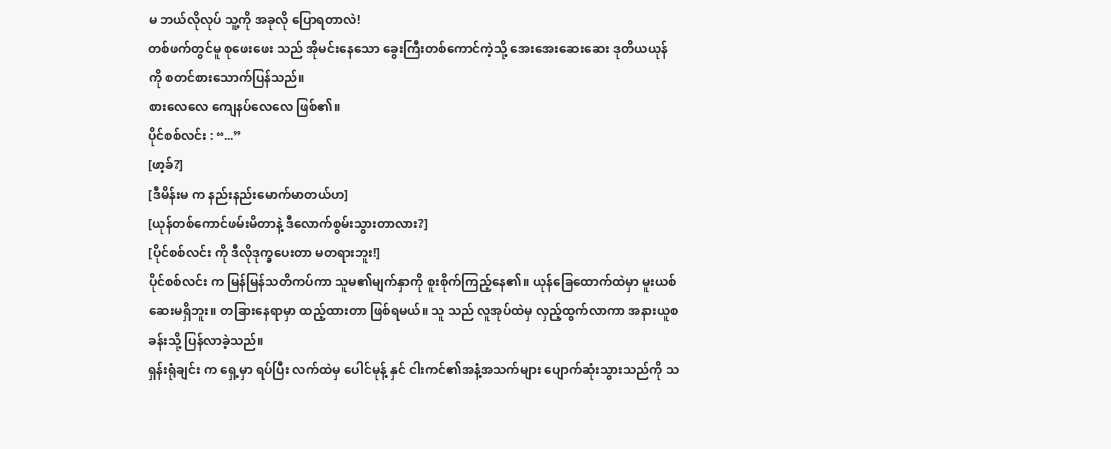မ ဘယ်လိုလုပ် သူ့ကို အခုလို ပြောရတာလဲ!
တစ်ဖက်တွင်မူ စုဖေးဖေး သည် အိုမင်းနေသော ခွေးကြီးတစ်ကောင်ကဲ့သို့ အေးအေးဆေးဆေး ဒုတိယယုန်ကို စတင်စားသောက်ပြန်သည်။
စားလေလေ ကျေနပ်လေလေ ဖြစ်၏။
ပိုင်စစ်လင်း : “...”
[ဖာ့ခ်?]
[ဒီမိန်းမ က နည်းနည်းမောက်မာတယ်ဟ]
[ယုန်တစ်ကောင်ဖမ်းမိတာနဲ့ ဒီလောက်စွမ်းသွားတာလား?]
[ပိုင်စစ်လင်း ကို ဒီလိုဒုက္ခပေးတာ မတရားဘူး!]
ပိုင်စစ်လင်း က မြန်မြန်သတိကပ်ကာ သူမ၏မျက်နှာကို စူးစိုက်ကြည့်နေ၏။ ယုန်ခြေထောက်ထဲမှာ မူးယစ်ဆေးမရှိဘူး။ တခြားနေရာမှာ ထည့်ထားတာ ဖြစ်ရမယ်။ သူ သည် လူအုပ်ထဲမှ လှည့်ထွက်လာကာ အနားယူစခန်းသို့ ပြန်လာခဲ့သည်။
ရှန်းရုံချင်း က ရှေ့မှာ ရပ်ပြီး လက်ထဲမှ ပေါင်မုန့် နှင် ငါးကင်၏အနံ့အသက်များ ပျောက်ဆုံးသွားသည်ကို သ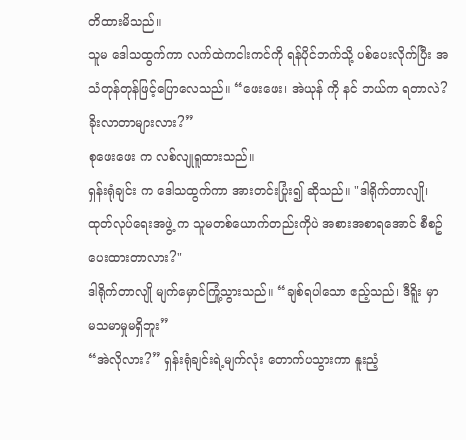တိထားမိသည်။
သူမ ဒေါသထွက်ကာ လက်ထဲကငါးကင်ကို ရန်ပိုင်ဘက်သို့ ပစ်ပေးလိုက်ပြီး အသံတုန်တုန်ဖြင့်ပြောလေသည်။ “ဖေးဖေး၊ အဲယုန် ကို နင် ဘယ်က ရတာလဲ?ခိုးလာတာများလား?”
စုဖေးဖေး က လစ်လျုရူထားသည်။
ရှန်းရုံချင်း က ဒေါသထွက်ကာ အားတင်းပြုံး၍ ဆိုသည်။ "ဒါရိုက်တာလျို၊ ထုတ်လုပ်ရေးအဖွဲ့ က သူမတစ်ယောက်တည်းကိုပဲ အစားအစာရအောင် စီစဥ်ပေးထားတာလား?"
ဒါရိုက်တာလျို မျက်မှောင်ကြုံ့သွားသည်။ “ချစ်ရပါသော ဧည့်သည်၊ ဒီရိူး မှာ မသမာမှုမရှိဘူး”
“အဲလိုလား?” ရှန်းရုံချင်းရဲ့မျက်လုံး တောက်ပသွားကာ နူးညံ့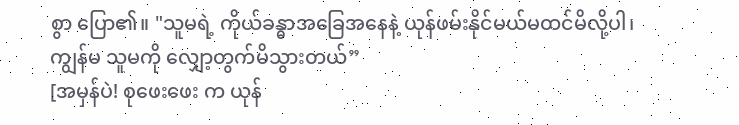စွာ ပြော၏။ "သူမရဲ့ ကိုယ်ခန္ဓာအခြေအနေနဲ့ ယုန်ဖမ်းနိုင်မယ်မထင်မိလို့ပါ၊ ကျွန်မ သူမကို လျှော့တွက်မိသွားတယ်”
[အမှန်ပဲ! စုဖေးဖေး က ယုန်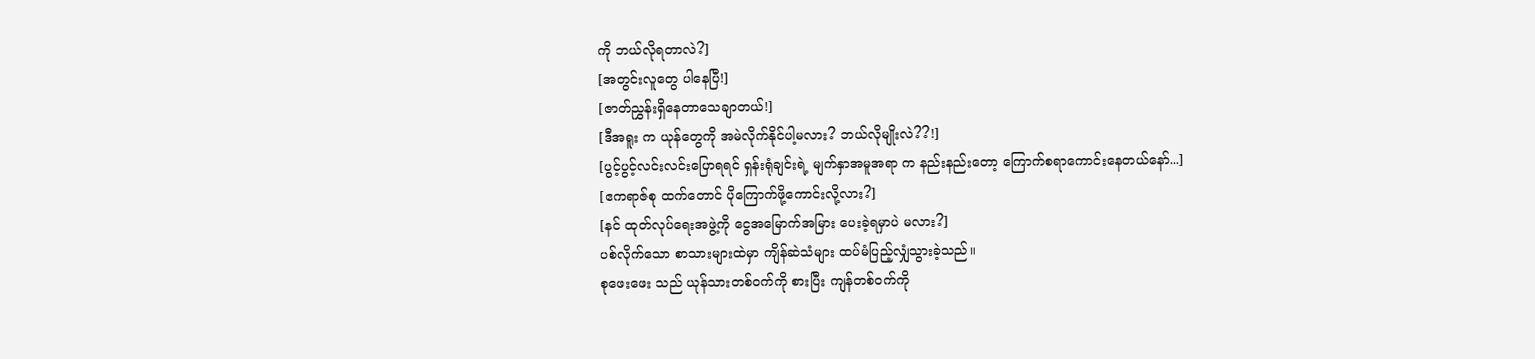ကို ဘယ်လိုရတာလဲ?]
[အတွင်းလူတွေ ပါနေပြီ!]
[ဇာတ်ညွှန်းရှိနေတာသေချာတယ်!]
[ဒီအရူး က ယုန်တွေကို အမဲလိုက်နိုင်ပါ့မလား? ဘယ်လိုမျိုးလဲ??!]
[ပွင့်ပွင့်လင်းလင်းပြောရရင် ရှန်းရုံချင်းရဲ့ မျက်နှာအမူအရာ က နည်းနည်းတော့ ကြောက်စရာကောင်းနေတယ်နော်...]
[ဧကရာဇ်စု ထက်တောင် ပိုကြောက်ဖို့ကောင်းလို့လား?]
[နင် ထုတ်လုပ်ရေးအဖွဲ့ကို ငွေအမြောက်အမြား ပေးခဲ့ရမှာပဲ မလား?]
ပစ်လိုက်သော စာသားများထဲမှာ ကျိန်ဆဲသံများ ထပ်မံပြည့်လျှံသွားခဲ့သည်။
စုဖေးဖေး သည် ယုန်သားတစ်ဝက်ကို စားပြီး ကျန်တစ်ဝက်ကို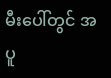မီးပေါ်တွင် အပူ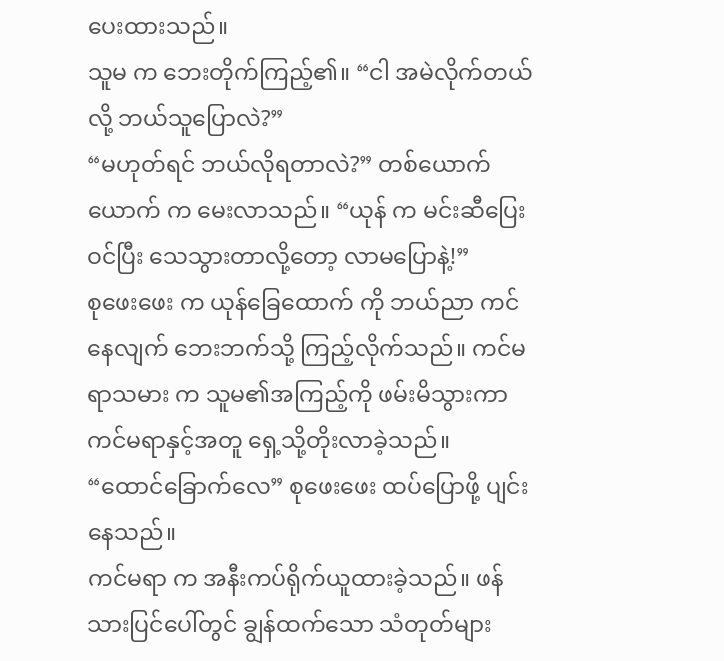ပေးထားသည်။
သူမ က ဘေးတိုက်ကြည့်၏။ “ငါ အမဲလိုက်တယ်လို့ ဘယ်သူပြောလဲ?”
“မဟုတ်ရင် ဘယ်လိုရတာလဲ?” တစ်ယောက်ယောက် က မေးလာသည်။ “ယုန် က မင်းဆီပြေးဝင်ပြီး သေသွားတာလို့တော့ လာမပြောနဲ့!”
စုဖေးဖေး က ယုန်ခြေထောက် ကို ဘယ်ညာ ကင်နေလျက် ဘေးဘက်သို့ ကြည့်လိုက်သည်။ ကင်မရာသမား က သူမ၏အကြည့်ကို ဖမ်းမိသွားကာ ကင်မရာနှင့်အတူ ရှေ့သို့တိုးလာခဲ့သည်။
“ထောင်ခြောက်လေ” စုဖေးဖေး ထပ်ပြောဖို့ ပျင်းနေသည်။
ကင်မရာ က အနီးကပ်ရိုက်ယူထားခဲ့သည်။ ဖန်သားပြင်ပေါ်တွင် ချွန်ထက်သော သံတုတ်များ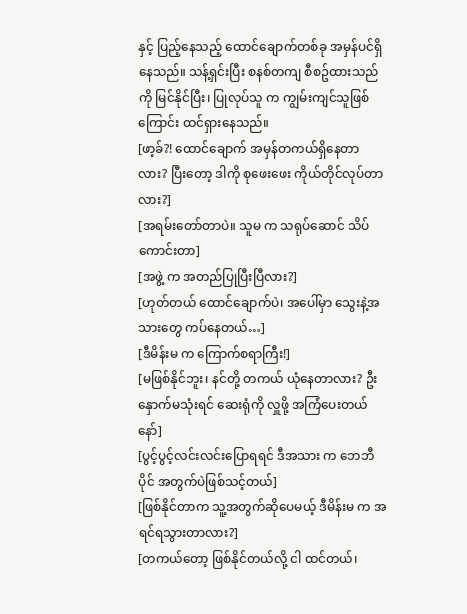နှင့် ပြည့်နေသည့် ထောင်ချောက်တစ်ခု အမှန်ပင်ရှိနေသည်။ သန့်ရှင်းပြီး စနစ်တကျ စီစဥ်ထားသည်ကို မြင်နိုင်ပြီး၊ ပြုလုပ်သူ က ကျွမ်းကျင်သူဖြစ်ကြောင်း ထင်ရှားနေသည်။
[ဖာ့ခ်?! ထောင်ချောက် အမှန်တကယ်ရှိနေတာလား? ပြီးတော့ ဒါကို စုဖေးဖေး ကိုယ်တိုင်လုပ်တာလား?]
[အရမ်းတော်တာပဲ။ သူမ က သရုပ်ဆောင် သိပ်ကောင်းတာ]
[အဖွဲ့ က အတည်ပြုပြီးပြီလား?]
[ဟုတ်တယ် ထောင်ချောက်ပဲ၊ အပေါ်မှာ သွေးနဲ့အသားတွေ ကပ်နေတယ်…]
[ဒီမိန်းမ က ကြောက်စရာကြီး!]
[မဖြစ်နိုင်ဘူး၊ နင်တို့ တကယ် ယုံနေတာလား? ဦးနှောက်မသုံးရင် ဆေးရုံကို လှူဖို့ အကြံပေးတယ်နော်]
[ပွင့်ပွင့်လင်းလင်းပြောရရင် ဒီအသား က ဘေဘီပိုင် အတွက်ပဲဖြစ်သင့်တယ်]
[ဖြစ်နိုင်တာက သူ့အတွက်ဆိုပေမယ့် ဒီမိန်းမ က အရင်ရသွားတာလား?]
[တကယ်တော့ ဖြစ်နိုင်တယ်လို့ ငါ ထင်တယ်၊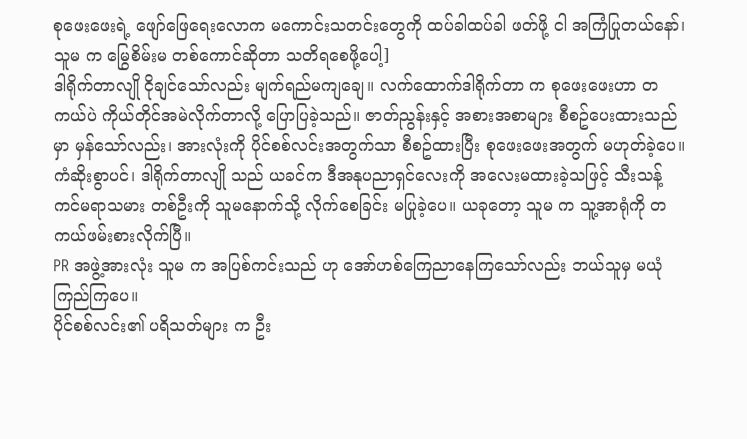စုဖေးဖေးရဲ့ ဖျော်ဖြေရေးလောက မကောင်းသတင်းတွေကို ထပ်ခါထပ်ခါ ဖတ်ဖို့ ငါ အကြံပြုတယ်နော်၊ သူမ က မြွေစိမ်းမ တစ်ကောင်ဆိုတာ သတိရစေဖို့ပေါ့]
ဒါရိုက်တာလျို ငိုချင်သော်လည်း မျက်ရည်မကျချေ။ လက်ထောက်ဒါရိုက်တာ က စုဖေးဖေးဟာ တကယ်ပဲ ကိုယ်တိုင်အမဲလိုက်တာလို့ ပြောပြခဲ့သည်။ ဇာတ်ညွန်းနှင့် အစားအစာများ စီစဥ်ပေးထားသည်မှာ မှန်သော်လည်း၊ အားလုံးကို ပိုင်စစ်လင်းအတွက်သာ စီစဥ်ထားပြီး စုဖေးဖေးအတွက် မဟုတ်ခဲ့ပေ။
ကံဆိုးစွာပင်၊ ဒါရိုက်တာလျို သည် ယခင်က ဒီအနုပညာရှင်လေးကို အလေးမထားခဲ့သဖြင့် သီးသန့်ကင်မရာသမား တစ်ဦးကို သူမနောက်သို့ လိုက်စေခြင်း မပြုခဲ့ပေ။ ယခုတော့ သူမ က သူ့အာရုံကို တကယ်ဖမ်းစားလိုက်ပြီ။
PR အဖွဲ့အားလုံး သူမ က အပြစ်ကင်းသည် ဟု အော်ဟစ်ကြေညာနေကြသော်လည်း ဘယ်သူမှ မယုံကြည်ကြပေ။
ပိုင်စစ်လင်း၏ ပရိသတ်များ က ဦး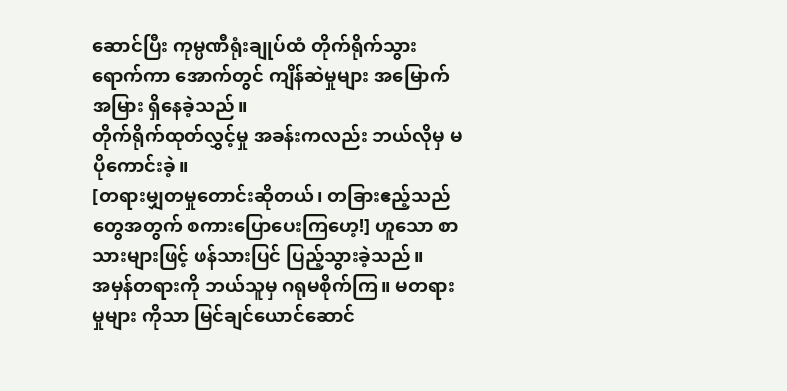ဆောင်ပြီး ကုမ္ပဏီရုံးချုပ်ထံ တိုက်ရိုက်သွားရောက်ကာ အောက်တွင် ကျိန်ဆဲမှုများ အမြောက်အမြား ရှိနေခဲ့သည်။
တိုက်ရိုက်ထုတ်လွှင့်မှု အခန်းကလည်း ဘယ်လိုမှ မပိုကောင်းခဲ့။
[တရားမျှတမှုတောင်းဆိုတယ်၊ တခြားဧည့်သည်တွေအတွက် စကားပြောပေးကြဟေ့!] ဟူသော စာသားများဖြင့် ဖန်သားပြင် ပြည့်သွားခဲ့သည်။
အမှန်တရားကို ဘယ်သူမှ ဂရုမစိုက်ကြ။ မတရားမှုများ ကိုသာ မြင်ချင်ယောင်ဆောင်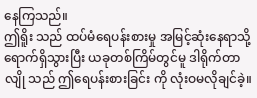နေကြသည်။
ဤရိူး သည် ထပ်မံရေပန်းစားမှု အမြင့်ဆုံးနေရာသို့ ရောက်ရှိသွားပြီး ယခုတစ်ကြိမ်တွင်မူ ဒါရိုက်တာလျို သည် ဤရေပန်းစားခြင်း ကို လုံးဝမလိုချင်ခဲ့။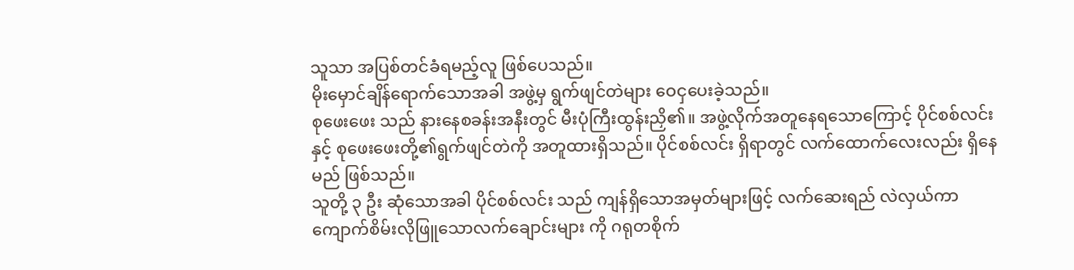သူသာ အပြစ်တင်ခံရမည့်လူ ဖြစ်ပေသည်။
မိုးမှောင်ချိန်ရောက်သောအခါ အဖွဲ့မှ ရွက်ဖျင်တဲများ ဝေငှပေးခဲ့သည်။
စုဖေးဖေး သည် နားနေစခန်းအနီးတွင် မီးပုံကြီးထွန်းညှိ၏။ အဖွဲ့လိုက်အတူနေရသောကြောင့် ပိုင်စစ်လင်း နှင့် စုဖေးဖေးတို့၏ရွက်ဖျင်တဲကို အတူထားရှိသည်။ ပိုင်စစ်လင်း ရှိရာတွင် လက်ထောက်လေးလည်း ရှိနေမည် ဖြစ်သည်။
သူတို့ ၃ ဦး ဆုံသောအခါ ပိုင်စစ်လင်း သည် ကျန်ရှိသောအမှတ်များဖြင့် လက်ဆေးရည် လဲလှယ်ကာ ကျောက်စိမ်းလိုဖြူသောလက်ချောင်းများ ကို ဂရုတစိုက်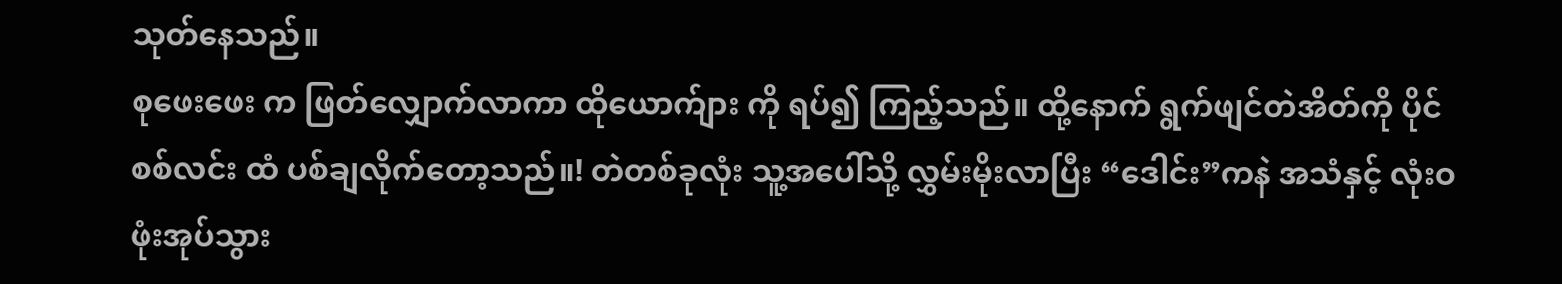သုတ်နေသည်။
စုဖေးဖေး က ဖြတ်လျှောက်လာကာ ထိုယောက်ျား ကို ရပ်၍ ကြည့်သည်။ ထို့နောက် ရွက်ဖျင်တဲအိတ်ကို ပိုင်စစ်လင်း ထံ ပစ်ချလိုက်တော့သည်။! တဲတစ်ခုလုံး သူ့အပေါ်သို့ လွှမ်းမိုးလာပြီး “ဒေါင်း”ကနဲ အသံနှင့် လုံးဝဖုံးအုပ်သွား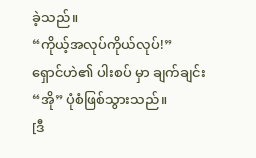ခဲ့သည်။
“ကိုယ့်အလုပ်ကိုယ်လုပ်!”
ရှောင်ဟဲ၏ ပါးစပ် မှာ ချက်ချင်း “အို” ပုံစံဖြစ်သွားသည်။
[ဒီ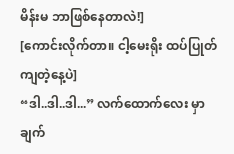မိန်းမ ဘာဖြစ်နေတာလဲ!]
[ကောင်းလိုက်တာ။ ငါ့မေးရိုး ထပ်ပြုတ်ကျတဲ့နေ့ပဲ]
“ဒါ..ဒါ..ဒါ...” လက်ထောက်လေး မှာ ချက်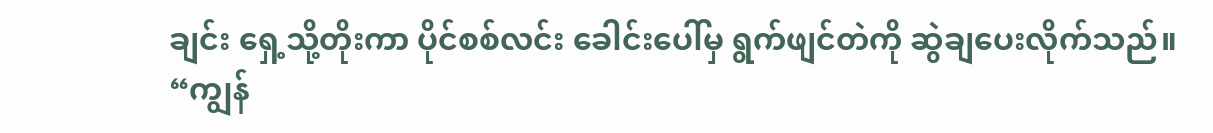ချင်း ရှေ့သို့တိုးကာ ပိုင်စစ်လင်း ခေါင်းပေါ်မှ ရွက်ဖျင်တဲကို ဆွဲချပေးလိုက်သည်။ “ကျွန်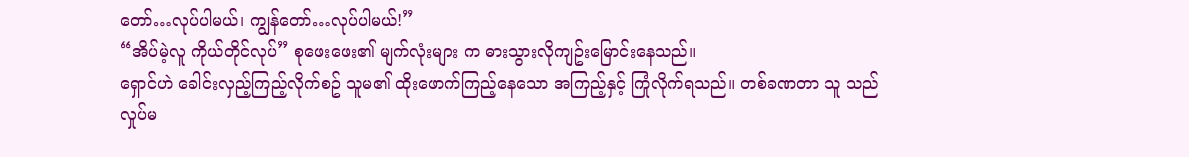တော်…လုပ်ပါမယ်၊ ကျွန်တော်…လုပ်ပါမယ်!”
“အိပ်မဲ့လူ ကိုယ်တိုင်လုပ်” စုဖေးဖေး၏ မျက်လုံးများ က ဓားသွားလိုကျဥ်းမြောင်းနေသည်။
ရှောင်ဟဲ ခေါင်းလှည့်ကြည့်လိုက်စဥ် သူမ၏ ထိုးဖောက်ကြည့်နေသော အကြည့်နှင့် ကြုံလိုက်ရသည်။ တစ်ခဏတာ သူ သည် လှုပ်မ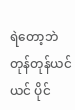ရဲတော့ဘဲ တုန်တုန်ယင်ယင် ပိုင်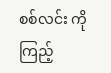စစ်လင်း ကို ကြည့်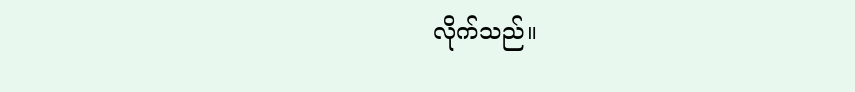လိုက်သည်။